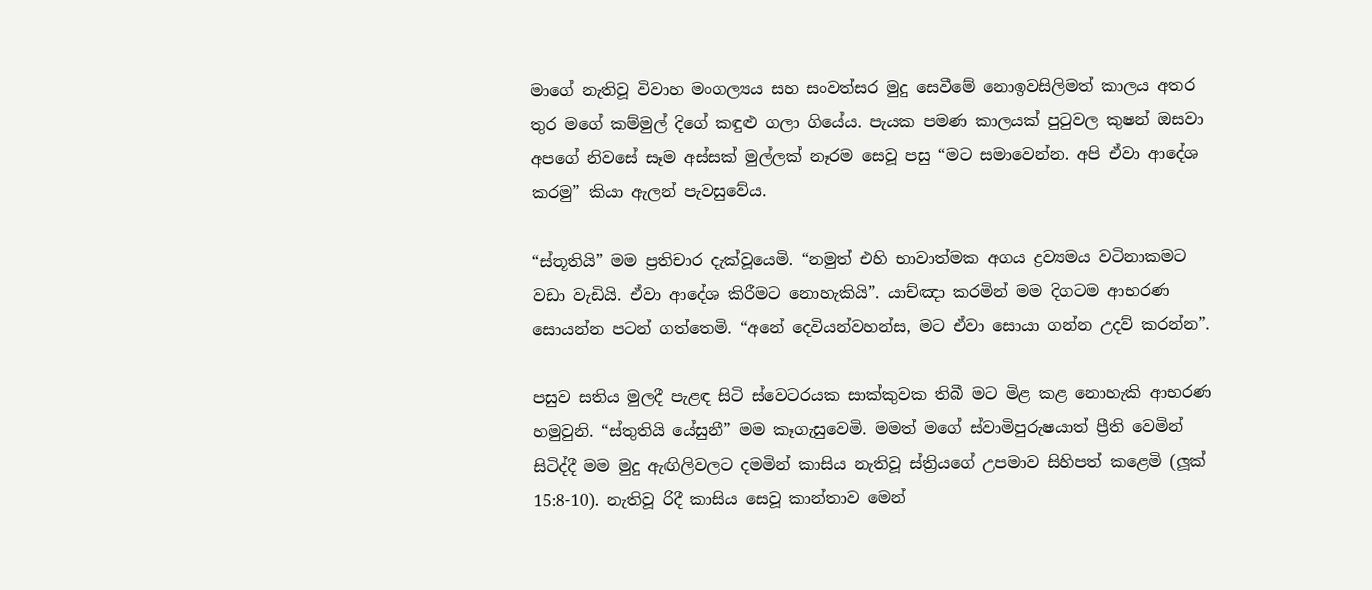මාගේ නැතිවූ විවාහ මංගල්‍යය සහ සංවත්සර මුදු සෙවීමේ නොඉවසිලිමත් කාලය අතර තුර මගේ කම්මුල් දිගේ කඳුළු ගලා ගියේය. පැයක පමණ කාලයක් පුටුවල කුෂන් ඔසවා අපගේ නිවසේ සෑම අස්සක් මුල්ලක් නෑරම සෙවූ පසු “මට සමාවෙන්න. අපි ඒවා ආදේශ කරමු” කියා ඇලන් පැවසුවේය.

“ස්තූතියි” මම ප්‍රතිචාර දැක්වූයෙමි. “නමුත් එහි භාවාත්මක අගය ද්‍රව්‍යමය වටිනාකමට වඩා වැඩියි. ඒවා ආදේශ කිරීමට නොහැකියි”. යාච්ඤා කරමින් මම දිගටම ආභරණ සොයන්න පටන් ගත්තෙමි. “අනේ දෙවියන්වහන්ස, මට ඒවා සොයා ගන්න උදව් කරන්න”.

පසුව සතිය මුලදී පැළඳ සිටි ස්වෙටරයක සාක්කුවක තිබී මට මිළ කළ නොහැකි ආභරණ හමුවුනි. “ස්තුතියි යේසුනී” මම කෑගැසුවෙමි. මමත් මගේ ස්වාමිපුරුෂයාත් ප්‍රීති වෙමින් සිටිද්දී මම මුදු ඇඟිලිවලට දමමින් කාසිය නැතිවූ ස්ත්‍රියගේ උපමාව සිහිපත් කළෙමි (ලූක් 15:8-10). නැතිවූ රිදී කාසිය සෙවූ කාන්තාව මෙන්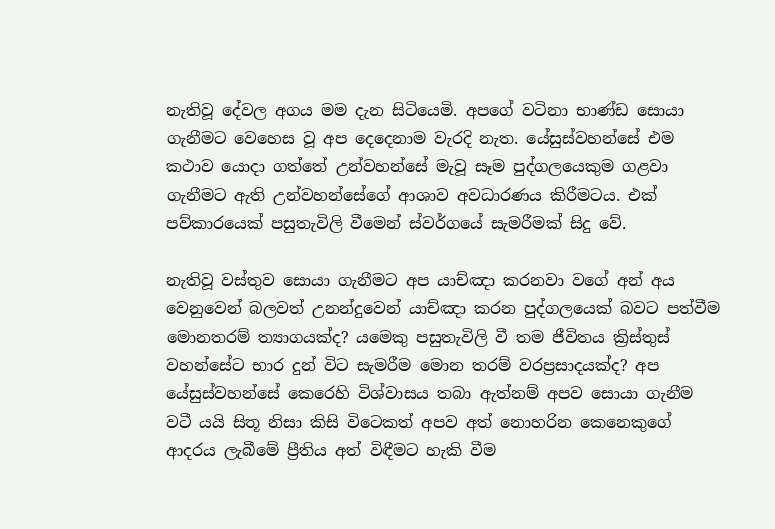නැතිවූ දේවල අගය මම දැන සිටියෙමි. අපගේ වටිනා භාණ්ඩ සොයා ගැනීමට වෙහෙස වූ අප දෙදෙනාම වැරදි නැත. යේසුස්වහන්සේ එම කථාව යොදා ගත්තේ උන්වහන්සේ මැවූ සෑම පුද්ගලයෙකුම ගළවා ගැනීමට ඇති උන්වහන්සේගේ ආශාව අවධාරණය කිරීමටය. එක් පව්කාරයෙක් පසුතැවිලි වීමෙන් ස්වර්ගයේ සැමරීමක් සිදු වේ.

නැතිවූ වස්තුව සොයා ගැනීමට අප යාච්ඤා කරනවා වගේ අන් අය වෙනුවෙන් බලවත් උනන්දුවෙන් යාච්ඤා කරන පුද්ගලයෙක් බවට පත්වීම මොනතරම් ත්‍යාගයක්ද? යමෙකු පසුතැවිලි වී තම ජීවිතය ක්‍රිස්තුස් වහන්සේට භාර දුන් විට සැමරීම මොන තරම් වරප්‍රසාදයක්ද? අප යේසුස්වහන්සේ කෙරෙහි විශ්වාසය තබා ඇත්නම් අපව සොයා ගැනීම වටී යයි සිතූ නිසා කිසි විටෙකත් අපව අත් නොහරින කෙනෙකුගේ ආදරය ලැබීමේ ප්‍රීතිය අත් විඳීමට හැකි වීම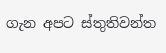ගැන අපට ස්තුතිවන්ත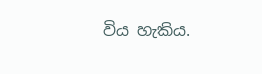විය හැකිය.